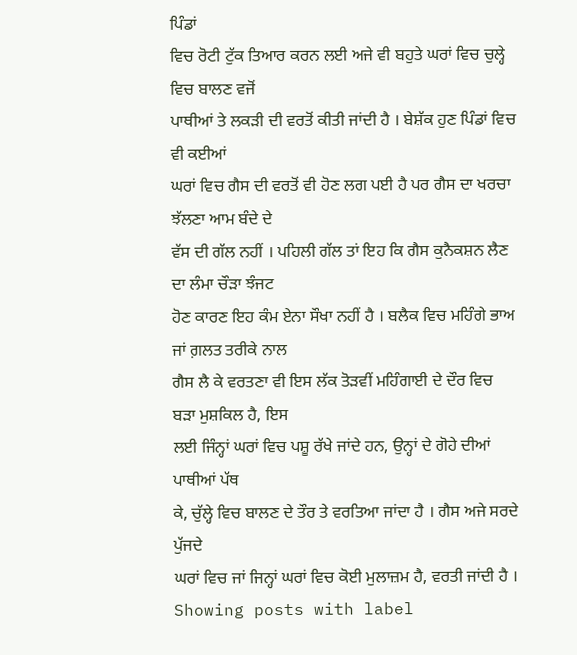ਪਿੰਡਾਂ
ਵਿਚ ਰੋਟੀ ਟੁੱਕ ਤਿਆਰ ਕਰਨ ਲਈ ਅਜੇ ਵੀ ਬਹੁਤੇ ਘਰਾਂ ਵਿਚ ਚੁਲ੍ਹੇ ਵਿਚ ਬਾਲਣ ਵਜੋਂ
ਪਾਥੀਆਂ ਤੇ ਲਕੜੀ ਦੀ ਵਰਤੋਂ ਕੀਤੀ ਜਾਂਦੀ ਹੈ । ਬੇਸ਼ੱਕ ਹੁਣ ਪਿੰਡਾਂ ਵਿਚ ਵੀ ਕਈਆਂ
ਘਰਾਂ ਵਿਚ ਗੈਸ ਦੀ ਵਰਤੋਂ ਵੀ ਹੋਣ ਲਗ ਪਈ ਹੈ ਪਰ ਗੈਸ ਦਾ ਖਰਚਾ ਝੱਲਣਾ ਆਮ ਬੰਦੇ ਦੇ
ਵੱਸ ਦੀ ਗੱਲ ਨਹੀਂ । ਪਹਿਲੀ ਗੱਲ ਤਾਂ ਇਹ ਕਿ ਗੈਸ ਕੁਨੈਕਸ਼ਨ ਲੈਣ ਦਾ ਲੰਮਾ ਚੌੜਾ ਝੰਜਟ
ਹੋਣ ਕਾਰਣ ਇਹ ਕੰਮ ਏਨਾ ਸੌਖਾ ਨਹੀਂ ਹੈ । ਬਲੈਕ ਵਿਚ ਮਹਿੰਗੇ ਭਾਅ ਜਾਂ ਗ਼ਲਤ ਤਰੀਕੇ ਨਾਲ
ਗੈਸ ਲੈ ਕੇ ਵਰਤਣਾ ਵੀ ਇਸ ਲੱਕ ਤੋੜਵੀਂ ਮਹਿੰਗਾਈ ਦੇ ਦੌਰ ਵਿਚ ਬੜਾ ਮੁਸ਼ਕਿਲ ਹੈ, ਇਸ
ਲਈ ਜਿੰਨ੍ਹਾਂ ਘਰਾਂ ਵਿਚ ਪਸ਼ੂ ਰੱਖੇ ਜਾਂਦੇ ਹਨ, ਉਨ੍ਹਾਂ ਦੇ ਗੋਹੇ ਦੀਆਂ ਪਾਥੀਆਂ ਪੱਥ
ਕੇ, ਚੁੱਲ੍ਹੇ ਵਿਚ ਬਾਲਣ ਦੇ ਤੌਰ ਤੇ ਵਰਤਿਆ ਜਾਂਦਾ ਹੈ । ਗੈਸ ਅਜੇ ਸਰਦੇ ਪੁੱਜਦੇ
ਘਰਾਂ ਵਿਚ ਜਾਂ ਜਿਨ੍ਹਾਂ ਘਰਾਂ ਵਿਚ ਕੋਈ ਮੁਲਾਜ਼ਮ ਹੈ, ਵਰਤੀ ਜਾਂਦੀ ਹੈ ।
Showing posts with label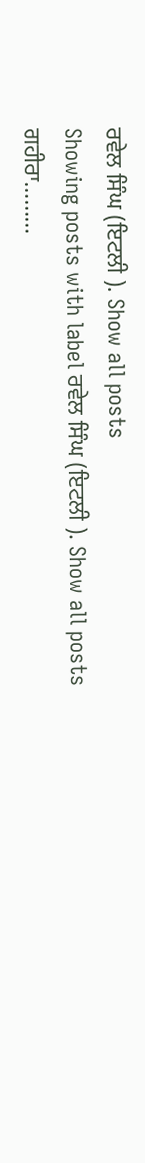ਰਵੇਲ ਸਿੰਘ (ਇਟਲੀ ). Show all posts
Showing posts with label ਰਵੇਲ ਸਿੰਘ (ਇਟਲੀ ). Show all posts
ਗਹੀਰਾ………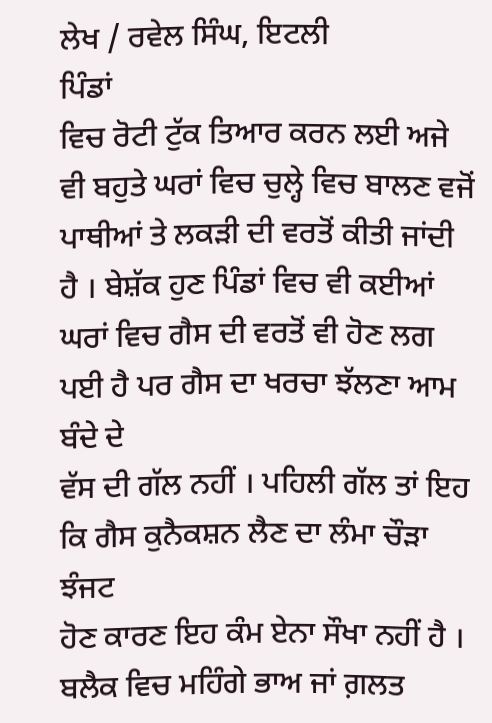ਲੇਖ / ਰਵੇਲ ਸਿੰਘ, ਇਟਲੀ
ਪਿੰਡਾਂ
ਵਿਚ ਰੋਟੀ ਟੁੱਕ ਤਿਆਰ ਕਰਨ ਲਈ ਅਜੇ ਵੀ ਬਹੁਤੇ ਘਰਾਂ ਵਿਚ ਚੁਲ੍ਹੇ ਵਿਚ ਬਾਲਣ ਵਜੋਂ
ਪਾਥੀਆਂ ਤੇ ਲਕੜੀ ਦੀ ਵਰਤੋਂ ਕੀਤੀ ਜਾਂਦੀ ਹੈ । ਬੇਸ਼ੱਕ ਹੁਣ ਪਿੰਡਾਂ ਵਿਚ ਵੀ ਕਈਆਂ
ਘਰਾਂ ਵਿਚ ਗੈਸ ਦੀ ਵਰਤੋਂ ਵੀ ਹੋਣ ਲਗ ਪਈ ਹੈ ਪਰ ਗੈਸ ਦਾ ਖਰਚਾ ਝੱਲਣਾ ਆਮ ਬੰਦੇ ਦੇ
ਵੱਸ ਦੀ ਗੱਲ ਨਹੀਂ । ਪਹਿਲੀ ਗੱਲ ਤਾਂ ਇਹ ਕਿ ਗੈਸ ਕੁਨੈਕਸ਼ਨ ਲੈਣ ਦਾ ਲੰਮਾ ਚੌੜਾ ਝੰਜਟ
ਹੋਣ ਕਾਰਣ ਇਹ ਕੰਮ ਏਨਾ ਸੌਖਾ ਨਹੀਂ ਹੈ । ਬਲੈਕ ਵਿਚ ਮਹਿੰਗੇ ਭਾਅ ਜਾਂ ਗ਼ਲਤ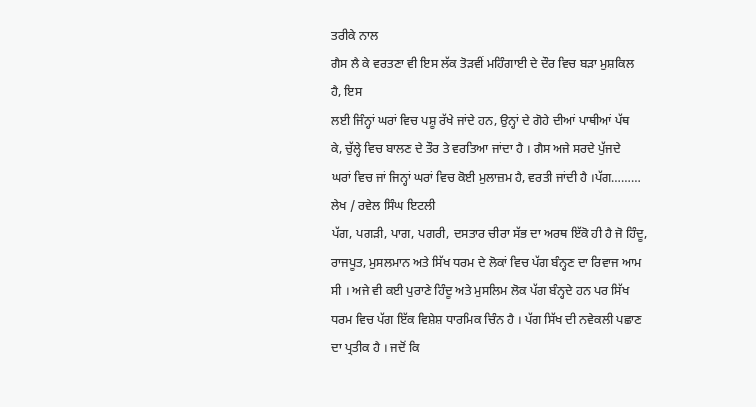ਤਰੀਕੇ ਨਾਲ
ਗੈਸ ਲੈ ਕੇ ਵਰਤਣਾ ਵੀ ਇਸ ਲੱਕ ਤੋੜਵੀਂ ਮਹਿੰਗਾਈ ਦੇ ਦੌਰ ਵਿਚ ਬੜਾ ਮੁਸ਼ਕਿਲ ਹੈ, ਇਸ
ਲਈ ਜਿੰਨ੍ਹਾਂ ਘਰਾਂ ਵਿਚ ਪਸ਼ੂ ਰੱਖੇ ਜਾਂਦੇ ਹਨ, ਉਨ੍ਹਾਂ ਦੇ ਗੋਹੇ ਦੀਆਂ ਪਾਥੀਆਂ ਪੱਥ
ਕੇ, ਚੁੱਲ੍ਹੇ ਵਿਚ ਬਾਲਣ ਦੇ ਤੌਰ ਤੇ ਵਰਤਿਆ ਜਾਂਦਾ ਹੈ । ਗੈਸ ਅਜੇ ਸਰਦੇ ਪੁੱਜਦੇ
ਘਰਾਂ ਵਿਚ ਜਾਂ ਜਿਨ੍ਹਾਂ ਘਰਾਂ ਵਿਚ ਕੋਈ ਮੁਲਾਜ਼ਮ ਹੈ, ਵਰਤੀ ਜਾਂਦੀ ਹੈ ।ਪੱਗ……… ਲੇਖ / ਰਵੇਲ ਸਿੰਘ ਇਟਲੀ
ਪੱਗ, ਪਗੜੀ, ਪਾਗ, ਪਗਰੀ, ਦਸਤਾਰ ਚੀਰਾ ਸੱਭ ਦਾ ਅਰਥ ਇੱਕੋ ਹੀ ਹੈ ਜੋ ਹਿੰਦੂ, ਰਾਜਪੂਤ, ਮੁਸਲਮਾਨ ਅਤੇ ਸਿੱਖ ਧਰਮ ਦੇ ਲੋਕਾਂ ਵਿਚ ਪੱਗ ਬੰਨ੍ਹਣ ਦਾ ਰਿਵਾਜ ਆਮ ਸੀ । ਅਜੇ ਵੀ ਕਈ ਪੁਰਾਣੇ ਹਿੰਦੂ ਅਤੇ ਮੁਸਲਿਮ ਲੋਕ ਪੱਗ ਬੰਨ੍ਹਦੇ ਹਨ ਪਰ ਸਿੱਖ ਧਰਮ ਵਿਚ ਪੱਗ ਇੱਕ ਵਿਸ਼ੇਸ਼ ਧਾਰਮਿਕ ਚਿੰਨ ਹੈ । ਪੱਗ ਸਿੱਖ ਦੀ ਨਵੇਕਲੀ ਪਛਾਣ ਦਾ ਪ੍ਰਤੀਕ ਹੈ । ਜਦੋਂ ਕਿ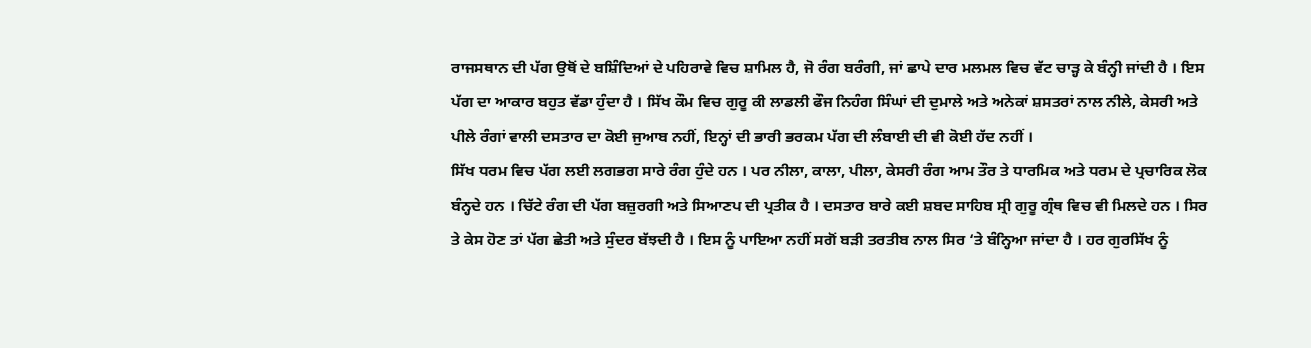ਰਾਜਸਥਾਨ ਦੀ ਪੱਗ ਉਥੋਂ ਦੇ ਬਸ਼ਿੰਦਿਆਂ ਦੇ ਪਹਿਰਾਵੇ ਵਿਚ ਸ਼ਾਮਿਲ ਹੈ, ਜੋ ਰੰਗ ਬਰੰਗੀ, ਜਾਂ ਛਾਪੇ ਦਾਰ ਮਲਮਲ ਵਿਚ ਵੱਟ ਚਾੜ੍ਹ ਕੇ ਬੰਨ੍ਹੀ ਜਾਂਦੀ ਹੈ । ਇਸ ਪੱਗ ਦਾ ਆਕਾਰ ਬਹੁਤ ਵੱਡਾ ਹੁੰਦਾ ਹੈ । ਸਿੱਖ ਕੌਮ ਵਿਚ ਗੁਰੂ ਕੀ ਲਾਡਲੀ ਫੌਜ ਨਿਹੰਗ ਸਿੰਘਾਂ ਦੀ ਦੁਮਾਲੇ ਅਤੇ ਅਨੇਕਾਂ ਸ਼ਸਤਰਾਂ ਨਾਲ ਨੀਲੇ, ਕੇਸਰੀ ਅਤੇ ਪੀਲੇ ਰੰਗਾਂ ਵਾਲੀ ਦਸਤਾਰ ਦਾ ਕੋਈ ਜੁਆਬ ਨਹੀਂ, ਇਨ੍ਹਾਂ ਦੀ ਭਾਰੀ ਭਰਕਮ ਪੱਗ ਦੀ ਲੰਬਾਈ ਦੀ ਵੀ ਕੋਈ ਹੱਦ ਨਹੀਂ ।
ਸਿੱਖ ਧਰਮ ਵਿਚ ਪੱਗ ਲਈ ਲਗਭਗ ਸਾਰੇ ਰੰਗ ਹੁੰਦੇ ਹਨ । ਪਰ ਨੀਲਾ, ਕਾਲਾ, ਪੀਲਾ, ਕੇਸਰੀ ਰੰਗ ਆਮ ਤੌਰ ਤੇ ਧਾਰਮਿਕ ਅਤੇ ਧਰਮ ਦੇ ਪ੍ਰਚਾਰਿਕ ਲੋਕ ਬੰਨ੍ਹਦੇ ਹਨ । ਚਿੱਟੇ ਰੰਗ ਦੀ ਪੱਗ ਬਜ਼ੁਰਗੀ ਅਤੇ ਸਿਆਣਪ ਦੀ ਪ੍ਰਤੀਕ ਹੈ । ਦਸਤਾਰ ਬਾਰੇ ਕਈ ਸ਼ਬਦ ਸਾਹਿਬ ਸ੍ਰੀ ਗੁਰੂ ਗ੍ਰੰਥ ਵਿਚ ਵੀ ਮਿਲਦੇ ਹਨ । ਸਿਰ ਤੇ ਕੇਸ ਹੋਣ ਤਾਂ ਪੱਗ ਛੇਤੀ ਅਤੇ ਸੁੰਦਰ ਬੱਝਦੀ ਹੈ । ਇਸ ਨੂੰ ਪਾਇਆ ਨਹੀਂ ਸਗੋਂ ਬੜੀ ਤਰਤੀਬ ਨਾਲ ਸਿਰ ‘ਤੇ ਬੰਨ੍ਹਿਆ ਜਾਂਦਾ ਹੈ । ਹਰ ਗੁਰਸਿੱਖ ਨੂੰ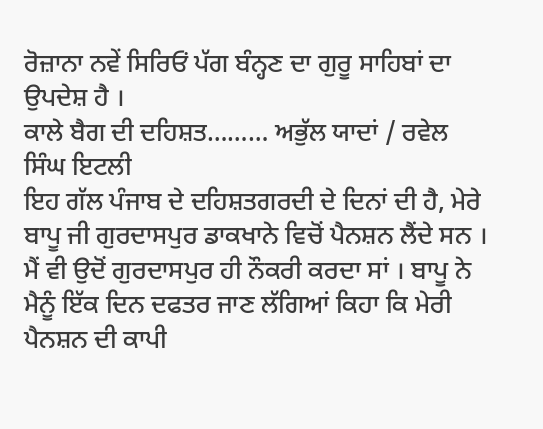ਰੋਜ਼ਾਨਾ ਨਵੇਂ ਸਿਰਿਓਂ ਪੱਗ ਬੰਨ੍ਹਣ ਦਾ ਗੁਰੂ ਸਾਹਿਬਾਂ ਦਾ ਉਪਦੇਸ਼ ਹੈ ।
ਕਾਲੇ ਬੈਗ ਦੀ ਦਹਿਸ਼ਤ……… ਅਭੁੱਲ ਯਾਦਾਂ / ਰਵੇਲ ਸਿੰਘ ਇਟਲੀ
ਇਹ ਗੱਲ ਪੰਜਾਬ ਦੇ ਦਹਿਸ਼ਤਗਰਦੀ ਦੇ ਦਿਨਾਂ ਦੀ ਹੈ, ਮੇਰੇ ਬਾਪੂ ਜੀ ਗੁਰਦਾਸਪੁਰ ਡਾਕਖਾਨੇ ਵਿਚੋਂ ਪੈਨਸ਼ਨ ਲੈਂਦੇ ਸਨ । ਮੈਂ ਵੀ ਉਦੋਂ ਗੁਰਦਾਸਪੁਰ ਹੀ ਨੌਕਰੀ ਕਰਦਾ ਸਾਂ । ਬਾਪੂ ਨੇ ਮੈਨੂੰ ਇੱਕ ਦਿਨ ਦਫਤਰ ਜਾਣ ਲੱਗਿਆਂ ਕਿਹਾ ਕਿ ਮੇਰੀ ਪੈਨਸ਼ਨ ਦੀ ਕਾਪੀ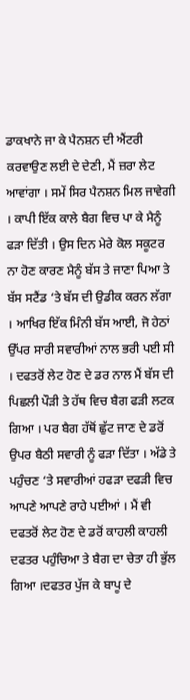ਡਾਕਖਾਨੇ ਜਾ ਕੇ ਪੈਨਸ਼ਨ ਦੀ ਐਂਟਰੀ ਕਰਵਾਉਣ ਲਈ ਦੇ ਦੇਣੀ, ਮੈਂ ਜ਼ਰਾ ਲੇਟ ਆਵਾਂਗਾ । ਸਮੇਂ ਸਿਰ ਪੈਨਸ਼ਨ ਮਿਲ ਜਾਵੇਗੀ । ਕਾਪੀ ਇੱਕ ਕਾਲੇ ਬੈਗ ਵਿਚ ਪਾ ਕੇ ਮੈਨੂੰ ਫੜਾ ਦਿੱਤੀ । ਉਸ ਦਿਨ ਮੇਰੇ ਕੋਲ ਸਕੂਟਰ ਨਾ ਹੋਣ ਕਾਰਣ ਮੈਨੂੰ ਬੱਸ ਤੇ ਜਾਣਾ ਪਿਆ ਤੇ ਬੱਸ ਸਟੈਂਡ ‘ਤੇ ਬੱਸ ਦੀ ਉਡੀਕ ਕਰਨ ਲੱਗਾ । ਆਖਿਰ ਇੱਕ ਮਿੰਨੀ ਬੱਸ ਆਈ, ਜੋ ਹੇਠਾਂ ਉੱਪਰ ਸਾਰੀ ਸਵਾਰੀਆਂ ਨਾਲ ਭਰੀ ਪਈ ਸੀ । ਦਫਤਰੋਂ ਲੇਟ ਹੋਣ ਦੇ ਡਰ ਨਾਲ ਮੈਂ ਬੱਸ ਦੀ ਪਿਛਲੀ ਪੌੜੀ ਤੇ ਹੱਥ ਵਿਚ ਬੈਗ ਫੜੀ ਲਟਕ ਗਿਆ । ਪਰ ਬੈਗ ਹੱਥੋਂ ਛੁੱਟ ਜਾਣ ਦੇ ਡਰੋਂ ਉਪਰ ਬੈਠੀ ਸਵਾਰੀ ਨੂੰ ਫੜਾ ਦਿੱਤਾ । ਅੱਡੇ ਤੇ ਪਹੁੰਚਣ ‘ਤੇ ਸਵਾਰੀਆਂ ਹਫੜਾ ਦਫੜੀ ਵਿਚ ਆਪਣੇ ਆਪਣੇ ਰਾਹੇ ਪਈਆਂ । ਮੈਂ ਵੀ ਦਫਤਰੋਂ ਲੇਟ ਹੋਣ ਦੇ ਡਰੋਂ ਕਾਹਲੀ ਕਾਹਲੀ ਦਫਤਰ ਪਹੁੰਚਿਆ ਤੇ ਬੈਗ ਦਾ ਚੇਤਾ ਹੀ ਭੁੱਲ ਗਿਆ ।ਦਫਤਰ ਪੁੱਜ ਕੇ ਬਾਪੂ ਦੇ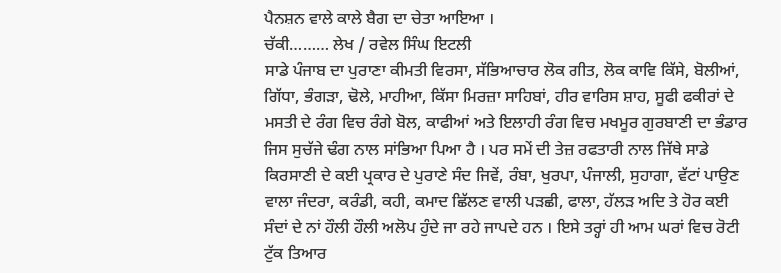ਪੈਨਸ਼ਨ ਵਾਲੇ ਕਾਲੇ ਬੈਗ ਦਾ ਚੇਤਾ ਆਇਆ ।
ਚੱਕੀ……… ਲੇਖ / ਰਵੇਲ ਸਿੰਘ ਇਟਲੀ
ਸਾਡੇ ਪੰਜਾਬ ਦਾ ਪੁਰਾਣਾ ਕੀਮਤੀ ਵਿਰਸਾ, ਸੱਭਿਆਚਾਰ ਲੋਕ ਗੀਤ, ਲੋਕ ਕਾਵਿ ਕਿੱਸੇ, ਬੋਲੀਆਂ, ਗਿੱਧਾ, ਭੰਗੜਾ, ਢੋਲੇ, ਮਾਹੀਆ, ਕਿੱਸਾ ਮਿਰਜ਼ਾ ਸਾਹਿਬਾਂ, ਹੀਰ ਵਾਰਿਸ ਸ਼ਾਹ, ਸੂਫੀ ਫਕੀਰਾਂ ਦੇ ਮਸਤੀ ਦੇ ਰੰਗ ਵਿਚ ਰੰਗੇ ਬੋਲ, ਕਾਫੀਆਂ ਅਤੇ ਇਲਾਹੀ ਰੰਗ ਵਿਚ ਮਖਮੂਰ ਗੁਰਬਾਣੀ ਦਾ ਭੰਡਾਰ ਜਿਸ ਸੁਚੱਜੇ ਢੰਗ ਨਾਲ ਸਾਂਭਿਆ ਪਿਆ ਹੈ । ਪਰ ਸਮੇਂ ਦੀ ਤੇਜ਼ ਰਫਤਾਰੀ ਨਾਲ ਜਿੱਥੇ ਸਾਡੇ ਕਿਰਸਾਣੀ ਦੇ ਕਈ ਪ੍ਰਕਾਰ ਦੇ ਪੁਰਾਣੇ ਸੰਦ ਜਿਵੇਂ, ਰੰਬਾ, ਖੁਰਪਾ, ਪੰਜਾਲੀ, ਸੁਹਾਗਾ, ਵੱਟਾਂ ਪਾਉਣ ਵਾਲਾ ਜੰਦਰਾ, ਕਰੰਡੀ, ਕਹੀ, ਕਮਾਦ ਛਿੱਲਣ ਵਾਲੀ ਪੜਛੀ, ਫਾਲਾ, ਹੱਲੜ ਅਦਿ ਤੇ ਹੋਰ ਕਈ ਸੰਦਾਂ ਦੇ ਨਾਂ ਹੌਲੀ ਹੌਲੀ ਅਲੋਪ ਹੁੰਦੇ ਜਾ ਰਹੇ ਜਾਪਦੇ ਹਨ । ਇਸੇ ਤਰ੍ਹਾਂ ਹੀ ਆਮ ਘਰਾਂ ਵਿਚ ਰੋਟੀ ਟੁੱਕ ਤਿਆਰ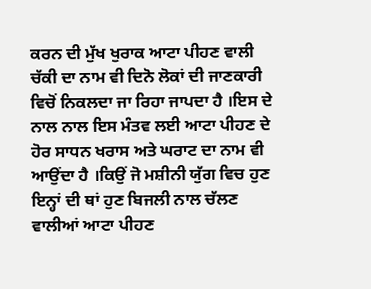ਕਰਨ ਦੀ ਮੁੱਖ ਖੁਰਾਕ ਆਟਾ ਪੀਹਣ ਵਾਲੀ ਚੱਕੀ ਦਾ ਨਾਮ ਵੀ ਦਿਨੋ ਲੋਕਾਂ ਦੀ ਜਾਣਕਾਰੀ ਵਿਚੋਂ ਨਿਕਲਦਾ ਜਾ ਰਿਹਾ ਜਾਪਦਾ ਹੈ ।ਇਸ ਦੇ ਨਾਲ ਨਾਲ ਇਸ ਮੰਤਵ ਲਈ ਆਟਾ ਪੀਹਣ ਦੇ ਹੋਰ ਸਾਧਨ ਖਰਾਸ ਅਤੇ ਘਰਾਟ ਦਾ ਨਾਮ ਵੀ ਆਉਂਦਾ ਹੈ ।ਕਿਉਂ ਜੋ ਮਸ਼ੀਨੀ ਯੁੱਗ ਵਿਚ ਹੁਣ ਇਨ੍ਹਾਂ ਦੀ ਥਾਂ ਹੁਣ ਬਿਜਲੀ ਨਾਲ ਚੱਲਣ ਵਾਲੀਆਂ ਆਟਾ ਪੀਹਣ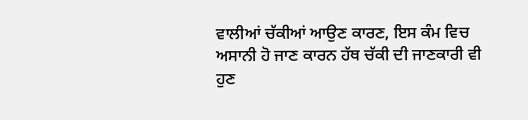ਵਾਲੀਆਂ ਚੱਕੀਆਂ ਆਉਣ ਕਾਰਣ, ਇਸ ਕੰਮ ਵਿਚ ਅਸਾਨੀ ਹੋ ਜਾਣ ਕਾਰਨ ਹੱਥ ਚੱਕੀ ਦੀ ਜਾਣਕਾਰੀ ਵੀ ਹੁਣ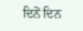ਦਿਨੋਂ ਦਿਨ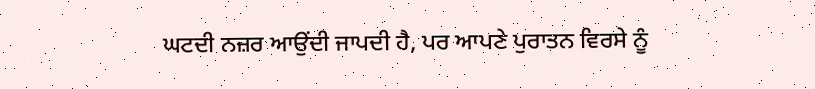ਘਟਦੀ ਨਜ਼ਰ ਆਉਂਦੀ ਜਾਪਦੀ ਹੈ, ਪਰ ਆਪਣੇ ਪੁਰਾਤਨ ਵਿਰਸੇ ਨੂੰ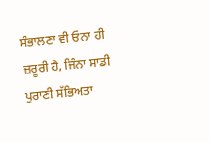ਸੰਭਾਲਣਾ ਵੀ ਓਨਾ ਹੀ ਜ਼ਰੂਰੀ ਹੈ, ਜਿੰਨਾ ਸਾਡੀ ਪੁਰਾਣੀ ਸੱਭਿਅਤਾ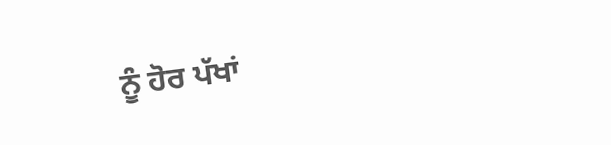ਨੂੰ ਹੋਰ ਪੱਖਾਂ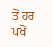ਤੋਂ ਹਰ ਪਖੋਂ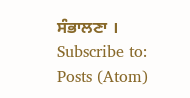ਸੰਭਾਲਣਾ ।
Subscribe to:
Posts (Atom)